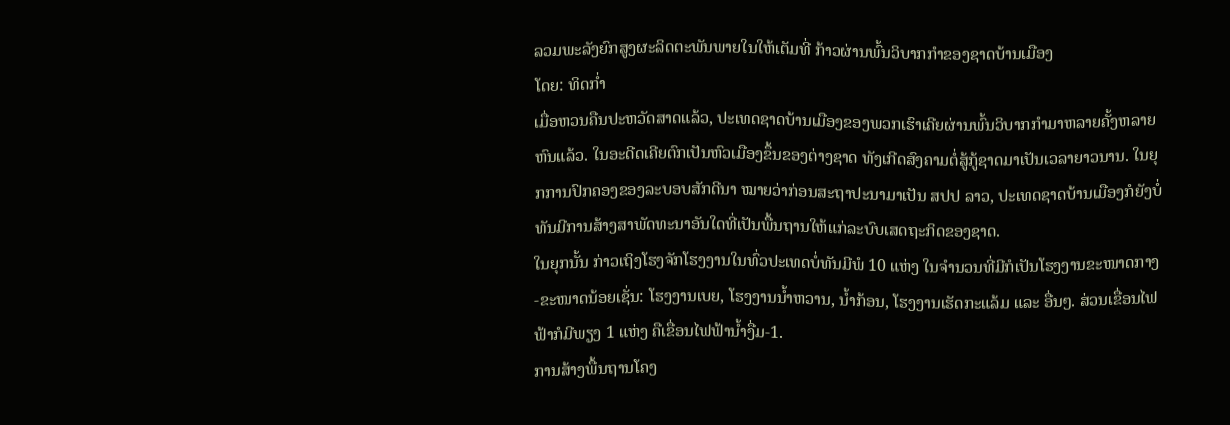ລວມພະລັງຍົກສູງຜະລິດຕະພັນພາຍໃນໃຫ້ເຕັມທີ່ ກ້າວຜ່ານພົ້ນວິບາກກໍາຂອງຊາດບ້ານເມືອງ
ໂດຍ: ທິດກໍ່າ
ເມື່ອຫວນຄືນປະຫວັດສາດແລ້ວ, ປະເທດຊາດບ້ານເມືອງຂອງພວກເຮົາເຄີຍຜ່ານພົ້ນວິບາກກໍາມາຫລາຍຄັ້ງຫລາຍຫົນແລ້ວ. ໃນອະດີດເຄີຍຕົກເປັນຫົວເມືອງຂຶ້ນຂອງຕ່າງຊາດ ທັງເກີດສົງຄາມຕໍ່ສູ້ກູ້ຊາດມາເປັນເວລາຍາວນານ. ໃນຍຸກການປົກຄອງຂອງລະບອບສັກດີນາ ໝາຍວ່າກ່ອນສະຖາປະນາມາເປັນ ສປປ ລາວ, ປະເທດຊາດບ້ານເມືອງກໍຍັງບໍ່ທັນມີການສ້າງສາພັດທະນາອັນໃດທີ່ເປັນພື້ນຖານໃຫ້ແກ່ລະບົບເສດຖະກິດຂອງຊາດ.
ໃນຍຸກນັ້ນ ກ່າວເຖິງໂຮງຈັກໂຮງງານໃນທົ່ວປະເທດບໍ່ທັນມີພໍ 10 ແຫ່ງ ໃນຈໍານວນທີ່ມີກໍເປັນໂຮງງານຂະໜາດກາງ-ຂະໜາດນ້ອຍເຊັ່ນ: ໂຮງງານເບຍ, ໂຮງງານນໍ້າຫວານ, ນໍ້າກ້ອນ, ໂຮງງານເຮັດກະແລ້ມ ແລະ ອື່ນໆ. ສ່ວນເຂື່ອນໄຟຟ້າກໍມີພຽງ 1 ແຫ່ງ ຄືເຂື່ອນໄຟຟ້ານໍ້າງື່ມ-1.
ການສ້າງພື້ນຖານໂຄງ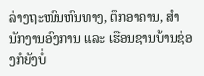ລ່າງຖະໜົນຫົນທາງ, ຕຶກອາຄານ, ສໍານັກງານອົງການ ແລະ ເຮືອນຊານບ້ານຊ່ອງກໍຍັງບໍ່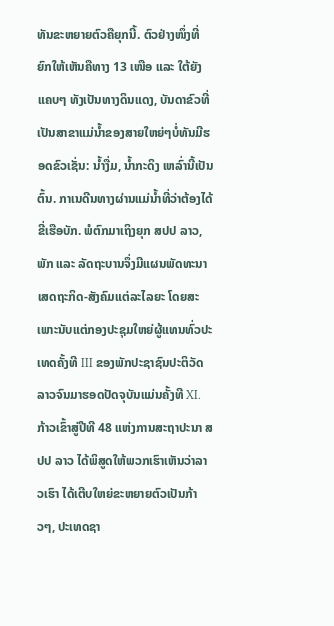ທັນຂະຫຍາຍຕົວຄືຍຸກນີ້. ຕົວຢ່າງໜຶ່ງທີ່ຍົກໃຫ້ເຫັນຄືທາງ 13 ເໜືອ ແລະ ໃຕ້ຍັງແຄບໆ ທັງເປັນທາງດິນແດງ, ບັນດາຂົວທີ່ເປັນສາຂາແມ່ນໍ້າຂອງສາຍໃຫຍ່ໆບໍ່ທັນມີຮອດຂົວເຊັ່ນ: ນໍ້າງື່ມ, ນໍ້າກະດິງ ເຫລົ່ານີ້ເປັນຕົ້ນ. ກາເນດີນທາງຜ່ານແມ່ນໍ້າທີ່ວ່າຕ້ອງໄດ້ຂີ່ເຮືອບັກ. ພໍຕົກມາເຖິງຍຸກ ສປປ ລາວ, ພັກ ແລະ ລັດຖະບານຈຶ່ງມີແຜນພັດທະນາເສດຖະກິດ-ສັງຄົມແຕ່ລະໄລຍະ ໂດຍສະເພາະນັບແຕ່ກອງປະຊຸມໃຫຍ່ຜູ້ແທນທົ່ວປະເທດຄັ້ງທີ III ຂອງພັກປະຊາຊົນປະຕິວັດລາວຈົນມາຮອດປັດຈຸບັນແມ່ນຄັ້ງທີ XI. ກ້າວເຂົ້າສູ່ປີທີ 48 ແຫ່ງການສະຖາປະນາ ສປປ ລາວ ໄດ້ພິສູດໃຫ້ພວກເຮົາເຫັນວ່າລາວເຮົາ ໄດ້ເຕີບໃຫຍ່ຂະຫຍາຍຕົວເປັນກ້າວໆ, ປະເທດຊາ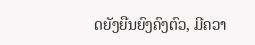ດຍັງຍືນຍົງຄົງຕົວ, ມີຄວາ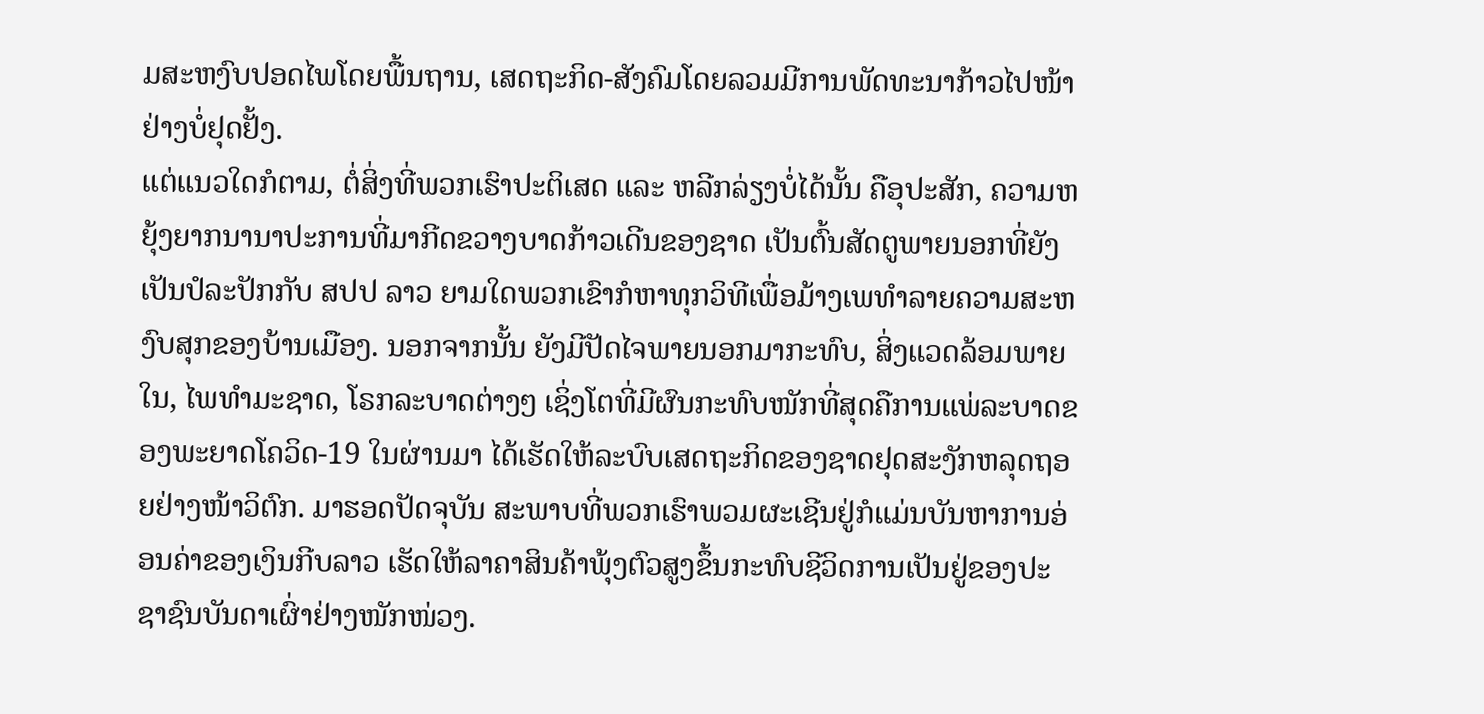ມສະຫງົບປອດໄພໂດຍພື້ນຖານ, ເສດຖະກິດ-ສັງຄົມໂດຍລວມມີການພັດທະນາກ້າວໄປໜ້າຢ່າງບໍ່ຢຸດຢັ້ງ.
ແຕ່ແນວໃດກໍຕາມ, ຕໍ່ສິ່ງທີ່ພວກເຮົາປະຕິເສດ ແລະ ຫລີກລ່ຽງບໍ່ໄດ້ນັ້ນ ຄືອຸປະສັກ, ຄວາມຫຍຸ້ງຍາກນານາປະການທີ່ມາກີດຂວາງບາດກ້າວເດີນຂອງຊາດ ເປັນຕົ້ນສັດຕູພາຍນອກທີ່ຍັງເປັນປໍລະປັກກັບ ສປປ ລາວ ຍາມໃດພວກເຂົາກໍຫາທຸກວິທີເພື່ອມ້າງເພທໍາລາຍຄວາມສະຫງົບສຸກຂອງບ້ານເມືອງ. ນອກຈາກນັ້ນ ຍັງມີປັດໄຈພາຍນອກມາກະທົບ, ສິ່ງແວດລ້ອມພາຍໃນ, ໄພທໍາມະຊາດ, ໂຣກລະບາດຕ່າງໆ ເຊິ່ງໂຕທີ່ມີຜົນກະທົບໜັກທີ່ສຸດຄືການແພ່ລະບາດຂອງພະຍາດໂຄວິດ-19 ໃນຜ່ານມາ ໄດ້ເຮັດໃຫ້ລະບົບເສດຖະກິດຂອງຊາດຢຸດສະງັກຫລຸດຖອຍຢ່າງໜ້າວິຕົກ. ມາຮອດປັດຈຸບັນ ສະພາບທີ່ພວກເຮົາພວມຜະເຊີນຢູ່ກໍແມ່ນບັນຫາການອ່ອນຄ່າຂອງເງິນກີບລາວ ເຮັດໃຫ້ລາຄາສິນຄ້າພຸ້ງຕົວສູງຂຶ້ນກະທົບຊີວິດການເປັນຢູ່ຂອງປະຊາຊົນບັນດາເຜົ່າຢ່າງໜັກໜ່ວງ.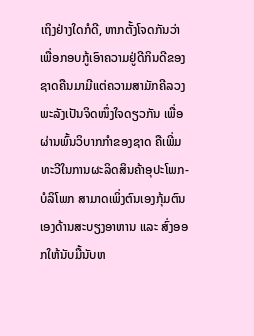ເຖິງຢ່າງໃດກໍດີ, ຫາກຕັ້ງໂຈດກັນວ່າ ເພື່ອກອບກູ້ເອົາຄວາມຢູ່ດີກິນດີຂອງຊາດຄືນມາມີແຕ່ຄວາມສາມັກຄີລວງພະລັງເປັນຈິດໜຶ່ງໃຈດຽວກັນ ເພື່ອຜ່ານພົ້ນວິບາກກໍາຂອງຊາດ ຄືເພີ່ມທະວີໃນການຜະລິດສິນຄ້າອຸປະໂພກ-ບໍລິໂພກ ສາມາດເພິ່ງຕົນເອງກຸ້ມຕົນເອງດ້ານສະບຽງອາຫານ ແລະ ສົ່ງອອກໃຫ້ນັບມື້ນັບຫ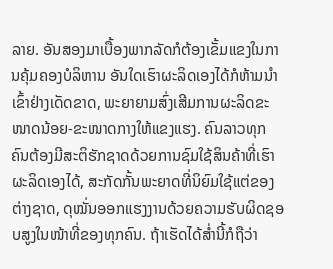ລາຍ. ອັນສອງມາເບື້ອງພາກລັດກໍຕ້ອງເຂັ້ມແຂງໃນການຄຸ້ມຄອງບໍລິຫານ ອັນໃດເຮົາຜະລິດເອງໄດ້ກໍຫ້າມນໍາເຂົ້າຢ່າງເດັດຂາດ, ພະຍາຍາມສົ່ງເສີມການຜະລິດຂະໜາດນ້ອຍ-ຂະໜາດກາງໃຫ້ແຂງແຮງ. ຄົນລາວທຸກຄົນຕ້ອງມີສະຕິຮັກຊາດດ້ວຍການຊົມໃຊ້ສິນຄ້າທີ່ເຮົາຜະລິດເອງໄດ້, ສະກັດກັ້ນພະຍາດທີ່ນິຍົມໃຊ້ແຕ່ຂອງຕ່າງຊາດ, ດຸໝັ່ນອອກແຮງງານດ້ວຍຄວາມຮັບຜິດຊອບສູງໃນໜ້າທີ່ຂອງທຸກຄົນ. ຖ້າເຮັດໄດ້ສໍ່ານີ້ກໍຖືວ່າ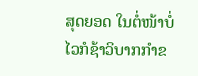ສຸດຍອດ ໃນຕໍ່ໜ້າບໍ່ໄວກໍຊ້າວິບາກກໍາຂ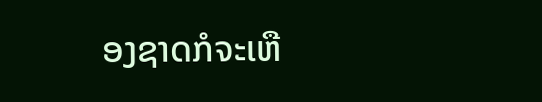ອງຊາດກໍຈະເຫື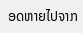ອດຫາຍໄປຈາກ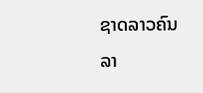ຊາດລາວຄົນລາ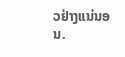ວຢ່າງແນ່ນອນ.